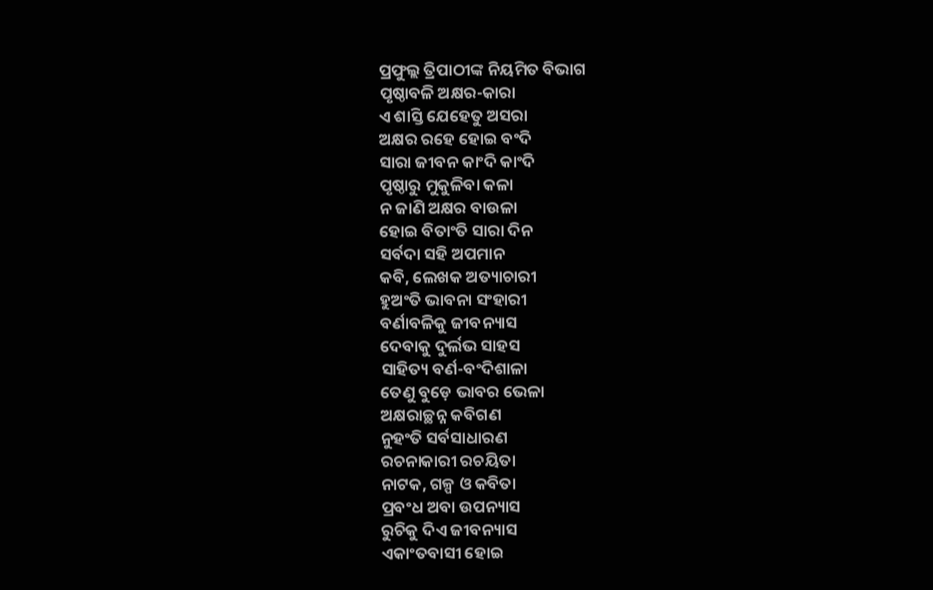ପ୍ରଫୁଲ୍ଲ ତ୍ରିପାଠୀଙ୍କ ନିୟମିତ ବିଭାଗ
ପୃଷ୍ଠାବଳି ଅକ୍ଷର-କାରା
ଏ ଶାସ୍ତି ଯେହେତୁ ଅସରା
ଅକ୍ଷର ରହେ ହୋଇ ବଂଦି
ସାରା ଜୀବନ କାଂଦି କାଂଦି
ପୃଷ୍ଠାରୁ ମୁକୁଳିବା କଳା
ନ ଜାଣି ଅକ୍ଷର ବାଉଳା
ହୋଇ ବିତାଂତି ସାରା ଦିନ
ସର୍ବଦା ସହି ଅପମାନ
କବି, ଲେଖକ ଅତ୍ୟାଚାରୀ
ହୁଅଂତି ଭାବନା ସଂହାରୀ
ବର୍ଣାବଳିକୁ ଜୀବନ୍ୟାସ
ଦେବାକୁ ଦୁର୍ଲଭ ସାହସ
ସାହିତ୍ୟ ବର୍ଣ-ବଂଦିଶାଳା
ତେଣୁ ବୁଡ଼େ ଭାବର ଭେଳା
ଅକ୍ଷରାଚ୍ଛନ୍ନ କବିଗଣ
ନୁହଂତି ସର୍ବସାଧାରଣ
ରଚନାକାରୀ ରଚୟିତା
ନାଟକ, ଗଳ୍ପ ଓ କବିତା
ପ୍ରବଂଧ ଅବା ଉପନ୍ୟାସ
ରୁଚିକୁ ଦିଏ ଜୀବନ୍ୟାସ
ଏକାଂତବାସୀ ହୋଇ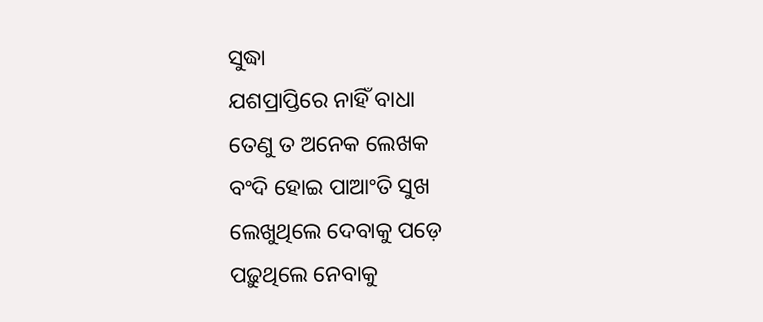ସୁଦ୍ଧା
ଯଶପ୍ରାପ୍ତିରେ ନାହିଁ ବାଧା
ତେଣୁ ତ ଅନେକ ଲେଖକ
ବଂଦି ହୋଇ ପାଆଂତି ସୁଖ
ଲେଖୁଥିଲେ ଦେବାକୁ ପଡ଼େ
ପଢ଼ୁଥିଲେ ନେବାକୁ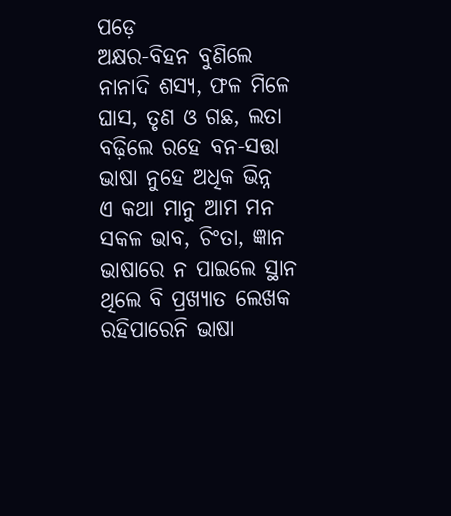ପଡ଼େ
ଅକ୍ଷର-ବିହନ ବୁଣିଲେ
ନାନାଦି ଶସ୍ୟ, ଫଳ ମିଳେ
ଘାସ, ତୃଣ ଓ ଗଛ, ଲତା
ବଢ଼ିଲେ ରହେ ବନ-ସତ୍ତା
ଭାଷା ନୁହେ ଅଧିକ ଭିନ୍ନ
ଏ କଥା ମାନୁ ଆମ ମନ
ସକଳ ଭାବ, ଚିଂତା, ଜ୍ଞାନ
ଭାଷାରେ ନ ପାଇଲେ ସ୍ଥାନ
ଥିଲେ ବି ପ୍ରଖ୍ୟାତ ଲେଖକ
ରହିପାରେନି ଭାଷା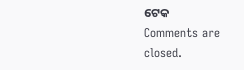ଟେକ
Comments are closed.